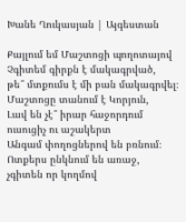Խանե Ղուկասյան | Այգեստան

Քայլում եմ Մաշտոցի պողոտայով
Չգիտեմ գիրքն է մակագրված,
թե՞ մտքումս է մի բան մակագրվել։
Մաշտոցը տանում է Կորյուն,
Լավ են չէ՞ իրար հաջորդում
ուսուցիչ ու աշակերտ
Անգամ փողոցներով են բռնում։
Ոտքերս ընկնում են առաջ,
չգիտեն որ կողմով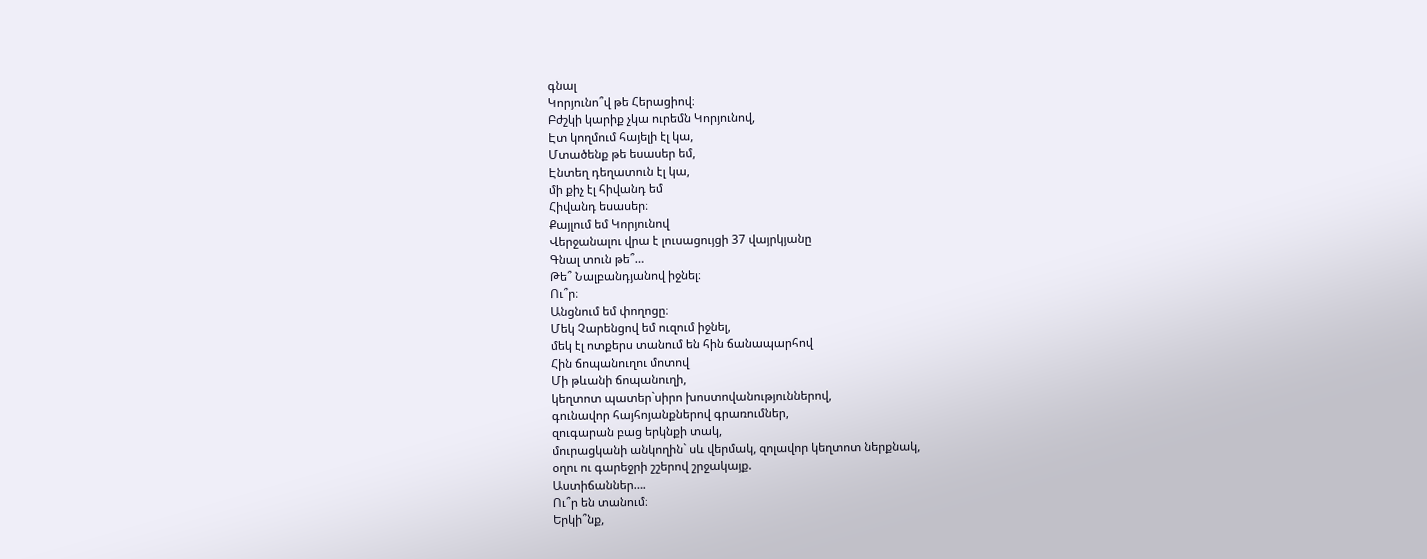գնալ
Կորյունո՞վ թե Հերացիով։
Բժշկի կարիք չկա ուրեմն Կորյունով,
Էտ կողմում հայելի էլ կա,
Մտածենք թե եսասեր եմ,
Էնտեղ դեղատուն էլ կա,
մի քիչ էլ հիվանդ եմ
Հիվանդ եսասեր։
Քայլում եմ Կորյունով
Վերջանալու վրա է լուսացույցի 37 վայրկյանը
Գնալ տուն թե՞…
Թե՞ Նալբանդյանով իջնել։
Ու՞ր։
Անցնում եմ փողոցը։
Մեկ Չարենցով եմ ուզում իջնել,
մեկ էլ ոտքերս տանում են հին ճանապարհով
Հին ճոպանուղու մոտով
Մի թևանի ճոպանուղի,
կեղտոտ պատեր`սիրո խոստովանություններով,
գունավոր հայհոյանքներով գրառումներ,
զուգարան բաց երկնքի տակ,
մուրացկանի անկողին` սև վերմակ, զոլավոր կեղտոտ ներքնակ,
օղու ու գարեջրի շշերով շրջակայք.
Աստիճաններ….
Ու՞ր են տանում։
Երկի՞նք,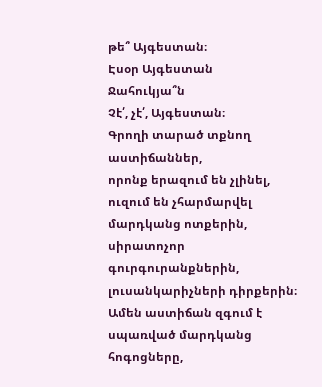թե՞ Այգեստան։
Էսօր Այգեստան
Ջահուկյա՞ն
Չէ՛, չէ՛, Այգեստան։
Գրողի տարած տքնող աստիճաններ,
որոնք երազում են չլինել,
ուզում են չհարմարվել մարդկանց ոտքերին,
սիրատոչոր գուրգուրանքներին,
լուսանկարիչների դիրքերին։
Ամեն աստիճան զգում է սպառված մարդկանց հոգոցները,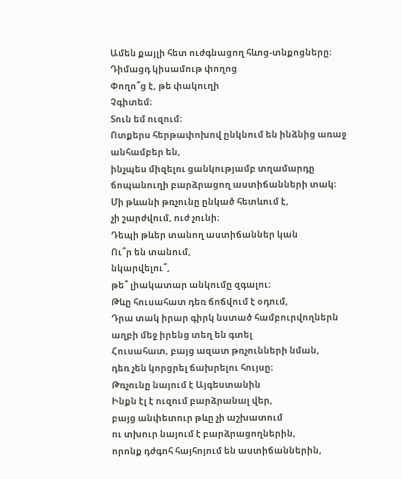Ամեն քայլի հետ ուժգնացող հևոց-տնքոցները։
Դիմացդ կիսամութ փողոց
Փողո՞ց է, թե փակուղի
Չգիտեմ։
Տուն եմ ուզում։
Ոտքերս հերթափոխով ընկնում են ինձնից առաջ
անհամբեր են,
ինչպես միզելու ցանկությամբ տղամարդը
ճոպանուղի բարձրացող աստիճանների տակ։
Մի թևանի թռչունը ընկած հետևում է,
չի շարժվում, ուժ չունի։
Դեպի թևեր տանող աստիճաններ կան
Ու՞ր են տանում,
նկարվելու՞,
թե՞ լիակատար անկումը զգալու։
Թևը հուսահատ դեռ ճոճվում է օդում,
Դրա տակ իրար գիրկ նստած համբուրվողներն
աղբի մեջ իրենց տեղ են գտել
Հուսահատ, բայց ազատ թռչունների նման,
դեռ չեն կորցրել ճախրելու հույսը։
Թռչունը նայում է Այգեստանին
Ինքն էլ է ուզում բարձրանալ վեր,
բայց անփետուր թևը չի աշխատում
ու տխուր նայում է բարձրացողներին,
որոնք դժգոհ հայհոյում են աստիճաններին,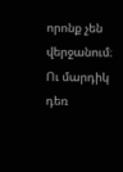որոնք չեն վերջանում։
Ու մարդիկ դեռ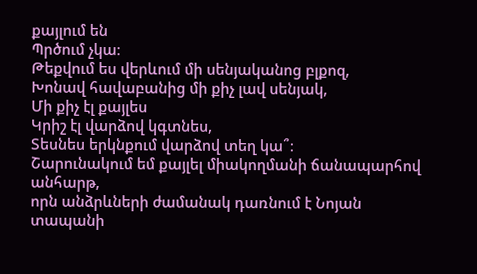քայլում են
Պրծում չկա։
Թեքվում ես վերևում մի սենյականոց բլքոզ,
Խոնավ հավաբանից մի քիչ լավ սենյակ,
Մի քիչ էլ քայլես
Կրիշ էլ վարձով կգտնես,
Տեսնես երկնքում վարձով տեղ կա՞։
Շարունակում եմ քայլել միակողմանի ճանապարհով անհարթ,
որն անձրևների ժամանակ դառնում է Նոյան տապանի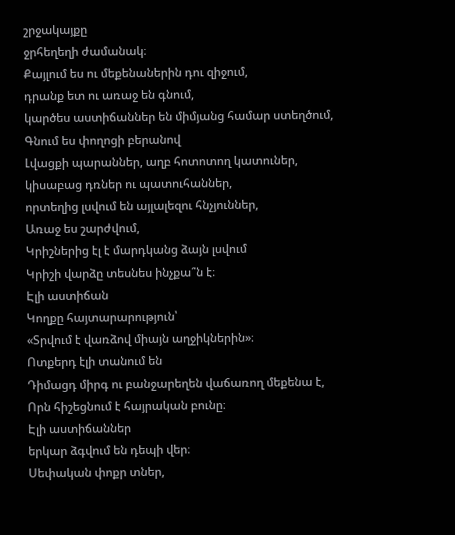շրջակայքը
ջրհեղեղի ժամանակ։
Քայլում ես ու մեքենաներին դու զիջում,
դրանք ետ ու առաջ են գնում,
կարծես աստիճաններ են միմյանց համար ստեղծում,
Գնում ես փողոցի բերանով
Լվացքի պարաններ, աղբ հոտոտող կատուներ,
կիսաբաց դռներ ու պատուհաններ,
որտեղից լսվում են այլալեզու հնչյուններ,
Առաջ ես շարժվում,
Կրիշներից էլ է մարդկանց ձայն լսվում
Կրիշի վարձը տեսնես ինչքա՞ն է։
Էլի աստիճան
Կողքը հայտարարություն՝
«Տրվում է վառձով միայն աղջիկներին»։
Ոտքերդ էլի տանում են
Դիմացդ միրգ ու բանջարեղեն վաճառող մեքենա է,
Որն հիշեցնում է հայրական բունը։
Էլի աստիճաններ
երկար ձգվում են դեպի վեր։
Սեփական փոքր տներ,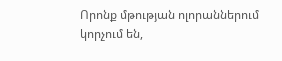Որոնք մթության ոլորաններում կորչում են,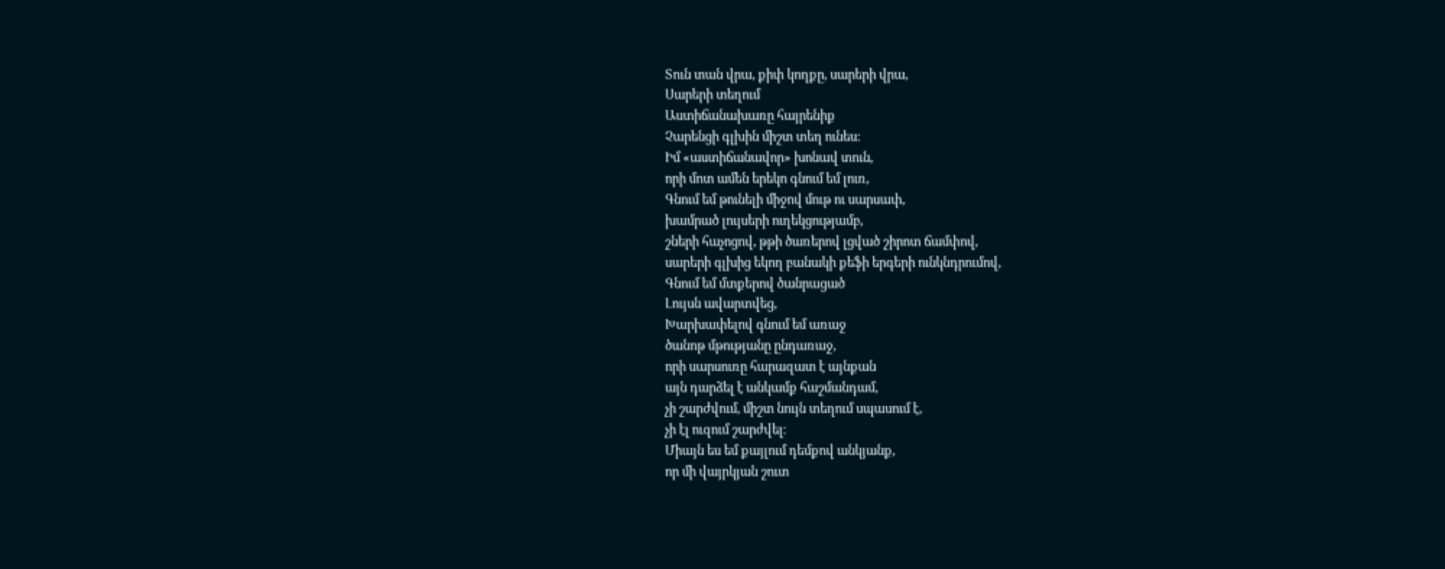Տուն տան վրա, քիփ կողքը, սարերի վրա,
Սարերի տեղում
Աստիճանախառը հայրենիք
Չարենցի գլխին միշտ տեղ ունես։
Իմ «աստիճանավոր» խոնավ տուն,
որի մոտ ամեն երեկո գնում եմ լուռ,
Գնում եմ թունելի միջով մութ ու սարսափ,
խամրած լույսերի ուղեկցությամբ,
շների հաչոցով, թթի ծառերով լցված շիրոտ ճամփով,
սարերի գլխից եկող բանակի քեֆի երգերի ունկնդրումով,
Գնում եմ մտքերով ծանրացած
Լույսն ավարտվեց,
Խարխափելով գնում եմ առաջ
ծանոթ մթությանը ընդառաջ,
որի սարսուռը հարազատ է այնքան
այն դարձել է անկամք հաշմանդամ,
չի շարժվում, միշտ նույն տեղում սպասում է,
չի էլ ուզում շարժվել։
Միայն ես եմ քայլում դեմքով անկյանք,
որ մի վայրկյան շուտ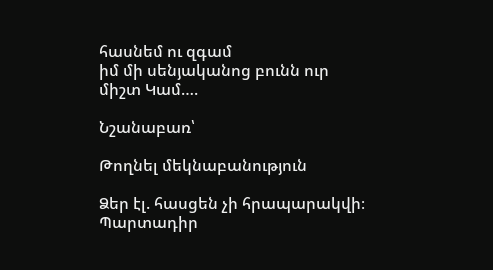հասնեմ ու զգամ
իմ մի սենյականոց բունն ուր միշտ Կամ….

Նշանաբառ՝

Թողնել մեկնաբանություն

Ձեր էլ. հասցեն չի հրապարակվի։ Պարտադիր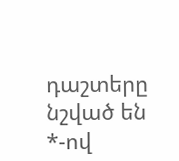դաշտերը նշված են *-ով